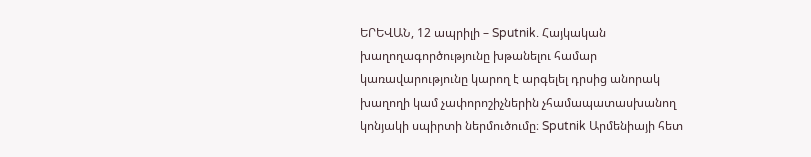ԵՐԵՎԱՆ, 12 ապրիլի – Sputnik. Հայկական խաղողագործությունը խթանելու համար կառավարությունը կարող է արգելել դրսից անորակ խաղողի կամ չափորոշիչներին չհամապատասխանող կոնյակի սպիրտի ներմուծումը։ Sputnik Արմենիայի հետ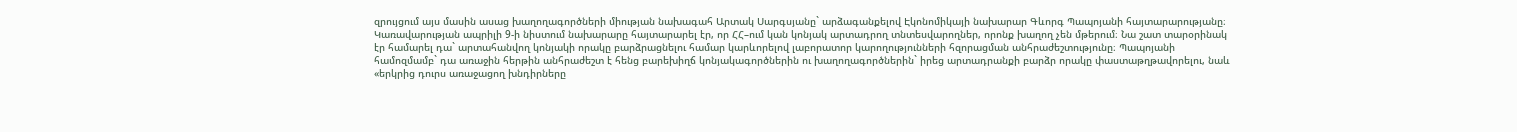զրույցում այս մասին ասաց խաղողագործների միության նախագահ Արտակ Սարգսյանը` արձագանքելով Էկոնոմիկայի նախարար Գևորգ Պապոյանի հայտարարությանը։
Կառավարության ապրիլի 9-ի նիստում նախարարը հայտարարել էր, որ ՀՀ–ում կան կոնյակ արտադրող տնտեսվարողներ, որոնք խաղող չեն մթերում։ Նա շատ տարօրինակ էր համարել դա` արտահանվող կոնյակի որակը բարձրացնելու համար կարևորելով լաբորատոր կարողությունների հզորացման անհրաժեշտությունը։ Պապոյանի համոզմամբ` դա առաջին հերթին անհրաժեշտ է հենց բարեխիղճ կոնյակագործներին ու խաղողագործներին` իրեց արտադրանքի բարձր որակը փաստաթղթավորելու, նաև «երկրից դուրս առաջացող խնդիրները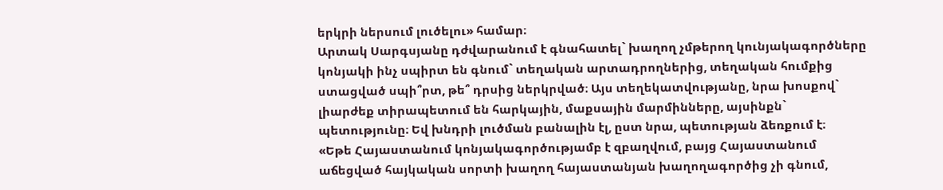երկրի ներսում լուծելու» համար։
Արտակ Սարգսյանը դժվարանում է գնահատել` խաղող չմթերող կունյակագործները կոնյակի ինչ սպիրտ են գնում` տեղական արտադրողներից, տեղական հումքից ստացված սպի՞րտ, թե՞ դրսից ներկրված։ Այս տեղեկատվությանը, նրա խոսքով` լիարժեք տիրապետում են հարկային, մաքսային մարմինները, այսինքն` պետությունը։ Եվ խնդրի լուծման բանալին էլ, ըստ նրա, պետության ձեռքում է։
«Եթե Հայաստանում կոնյակագործությամբ է զբաղվում, բայց Հայաստանում աճեցված հայկական սորտի խաղող հայաստանյան խաղողագործից չի գնում,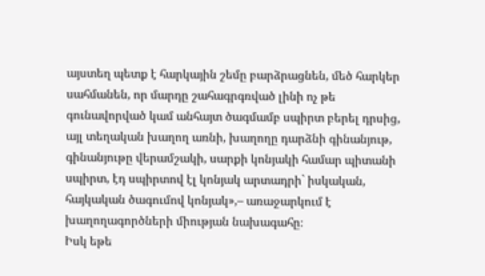այստեղ պետք է հարկային շեմը բարձրացնեն, մեծ հարկեր սահմանեն, որ մարդը շահագրգռված լինի ոչ թե գունավորված կամ անհայտ ծագմամբ սպիրտ բերել դրսից, այլ տեղական խաղող առնի, խաղողը դարձնի գինանյութ, գինանյութը վերամշակի, սարքի կոնյակի համար պիտանի սպիրտ, էդ սպիրտով էլ կոնյակ արտադրի` իսկական, հայկական ծագումով կոնյակ»,– առաջարկում է խաղողագործների միության նախագահը։
Իսկ եթե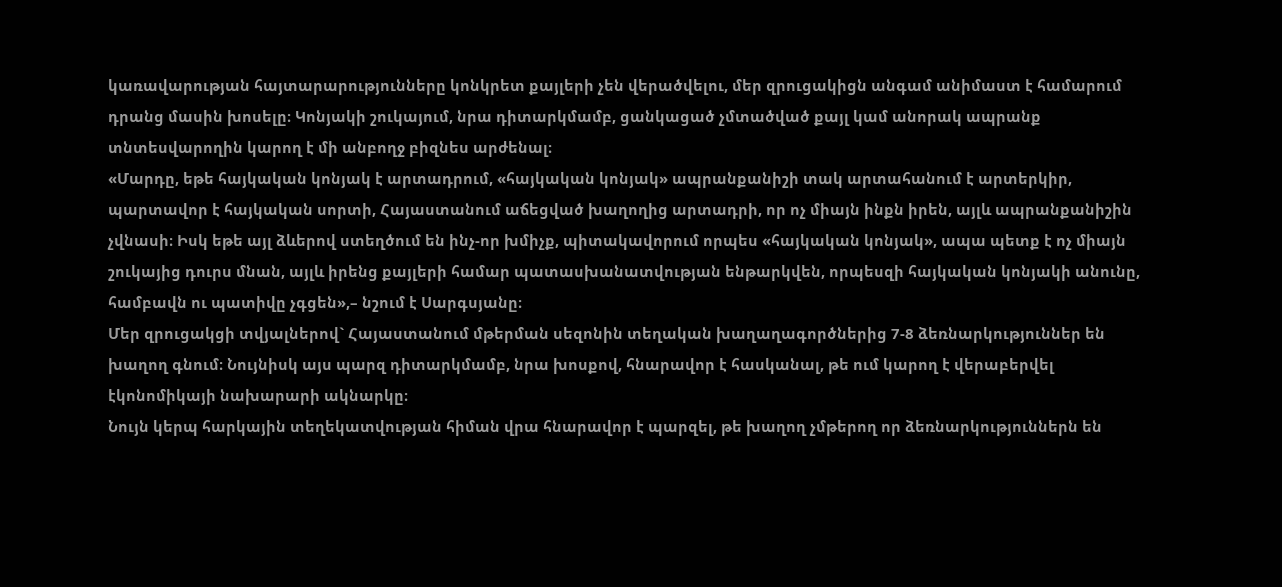կառավարության հայտարարությունները կոնկրետ քայլերի չեն վերածվելու, մեր զրուցակիցն անգամ անիմաստ է համարում դրանց մասին խոսելը։ Կոնյակի շուկայում, նրա դիտարկմամբ, ցանկացած չմտածված քայլ կամ անորակ ապրանք տնտեսվարողին կարող է մի անբողջ բիզնես արժենալ։
«Մարդը, եթե հայկական կոնյակ է արտադրում, «հայկական կոնյակ» ապրանքանիշի տակ արտահանում է արտերկիր, պարտավոր է հայկական սորտի, Հայաստանում աճեցված խաղողից արտադրի, որ ոչ միայն ինքն իրեն, այլև ապրանքանիշին չվնասի։ Իսկ եթե այլ ձևերով ստեղծում են ինչ-որ խմիչք, պիտակավորում որպես «հայկական կոնյակ», ապա պետք է ոչ միայն շուկայից դուրս մնան, այլև իրենց քայլերի համար պատասխանատվության ենթարկվեն, որպեսզի հայկական կոնյակի անունը, համբավն ու պատիվը չգցեն»,– նշում է Սարգսյանը։
Մեր զրուցակցի տվյալներով` Հայաստանում մթերման սեզոնին տեղական խաղաղագործներից 7-8 ձեռնարկություններ են խաղող գնում։ Նույնիսկ այս պարզ դիտարկմամբ, նրա խոսքով, հնարավոր է հասկանալ, թե ում կարող է վերաբերվել էկոնոմիկայի նախարարի ակնարկը։
Նույն կերպ հարկային տեղեկատվության հիման վրա հնարավոր է պարզել, թե խաղող չմթերող որ ձեռնարկություններն են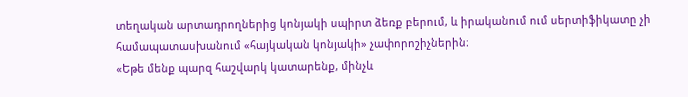տեղական արտադրողներից կոնյակի սպիրտ ձեռք բերում, և իրականում ում սերտիֆիկատը չի համապատասխանում «հայկական կոնյակի» չափորոշիչներին։
«Եթե մենք պարզ հաշվարկ կատարենք, մինչև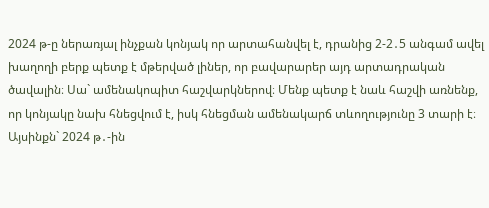2024 թ-ը ներառյալ ինչքան կոնյակ որ արտահանվել է, դրանից 2-2․5 անգամ ավել խաղողի բերք պետք է մթերված լիներ, որ բավարարեր այդ արտադրական ծավալին։ Սա` ամենակոպիտ հաշվարկներով։ Մենք պետք է նաև հաշվի առնենք, որ կոնյակը նախ հնեցվում է, իսկ հնեցման ամենակարճ տևողությունը 3 տարի է։ Այսինքն` 2024 թ․-ին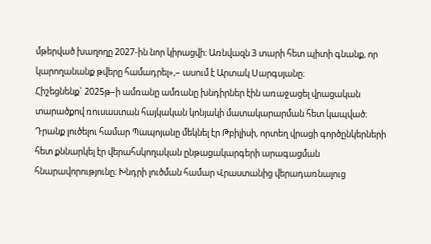մթերված խաղողը 2027-ին նոր կիրացվի։ Առնվազն 3 տարի հետ պիտի գնանք, որ կարողանանք թվերը համադրել»,– ասում է Արտակ Սարգսյանը։
Հիշեցնենք` 2025թ–ի ամռանը ամռանը խնդիրներ էին առաջացել վրացական տարածքով ռուսաստան հայկական կոնյակի մատակարարման հետ կապված։ Դրանք լուծելու համար Պապոյանը մեկնել էր Թբիլիսի, որտեղ վրացի գործընկերների հետ քննարկել էր վերահսկողական ընթացակարգերի արագացման հնարավորությունը։ Խնդրի լուծման համար Վրաստանից վերադառնալուց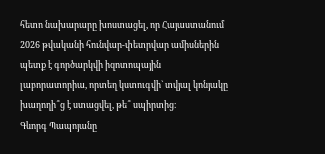հետո նախարարը խոստացել, որ Հայաստանում 2026 թվականի հունվար-փետրվար ամիսներին պետք է գործարկվի իզոտոպային լաբորատորիա, որտեղ կստուգվի` տվյալ կոնյակը խաղողի՞ց է ստացվել, թե՞ սպիրտից։
Գևորգ Պապոյանը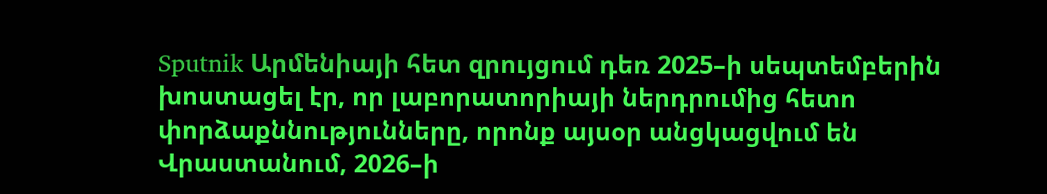Sputnik Արմենիայի հետ զրույցում դեռ 2025–ի սեպտեմբերին խոստացել էր, որ լաբորատորիայի ներդրումից հետո փորձաքննությունները, որոնք այսօր անցկացվում են Վրաստանում, 2026–ի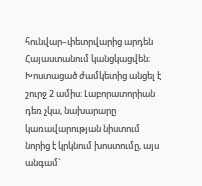հունվար–փետրվարից արդեն Հայաստանում կանցկացվեն։
Խոստացած ժամկետից անցել է շուրջ 2 ամիս։ Լաբորատորիան դեռ չկա, նախարարը կառավարության նիստում նորից է կրկնում խոստումը, այս անգամ`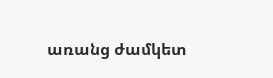առանց ժամկետ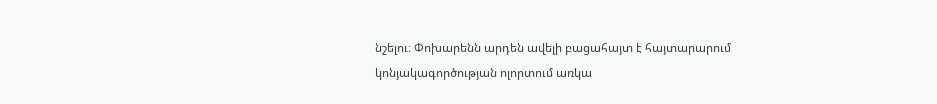նշելու։ Փոխարենն արդեն ավելի բացահայտ է հայտարարում կոնյակագործության ոլորտում առկա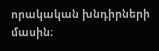որակական խնդիրների մասին։